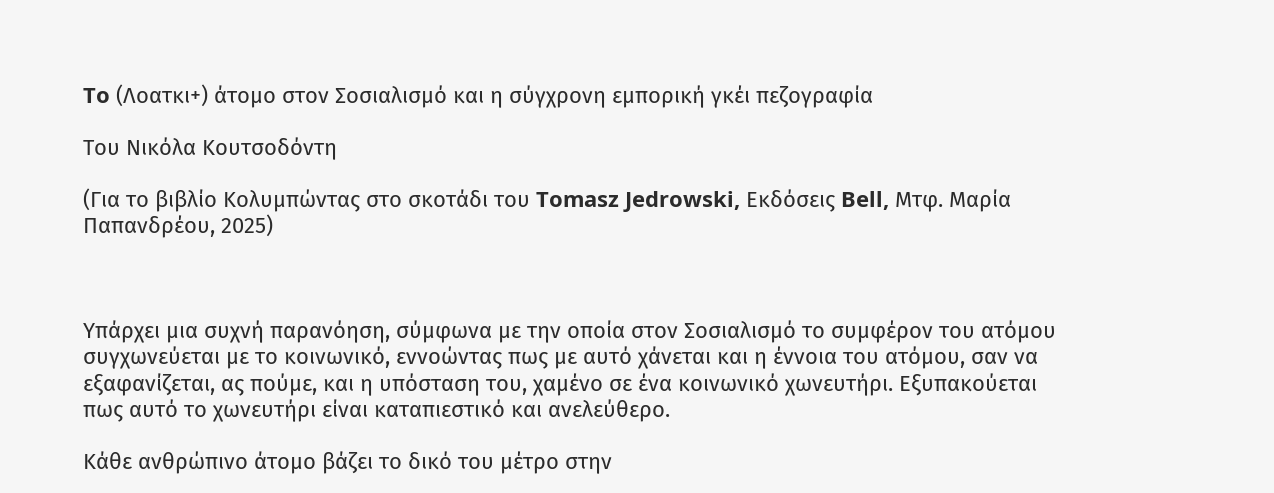To (Λοατκι+) άτομο στον Σοσιαλισμό και η σύγχρονη εμπορική γκέι πεζογραφία

Του Νικόλα Κουτσοδόντη

(Για το βιβλίο Κολυμπώντας στο σκοτάδι του Tomasz Jedrowski, Εκδόσεις Bell, Μτφ. Μαρία Παπανδρέου, 2025)



Υπάρχει μια συχνή παρανόηση, σύμφωνα με την οποία στον Σοσιαλισμό το συμφέρον του ατόμου συγχωνεύεται με το κοινωνικό, εννοώντας πως με αυτό χάνεται και η έννοια του ατόμου, σαν να εξαφανίζεται, ας πούμε, και η υπόσταση του, χαμένο σε ένα κοινωνικό χωνευτήρι. Εξυπακούεται πως αυτό το χωνευτήρι είναι καταπιεστικό και ανελεύθερο.

Κάθε ανθρώπινο άτομο βάζει το δικό του μέτρο στην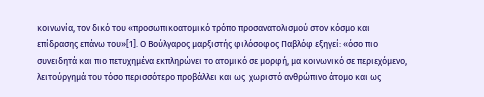κοινωνία, τον δικό του «προσωπικοατομικό τρόπο προσανατολισμού στον κόσμο και επίδρασης επάνω του»[1]. Ο Βούλγαρος μαρξιστής φιλόσοφος Παβλόφ εξηγεί: «όσο πιο συνειδητά και πιο πετυχημένα εκπληρώνει το ατομικό σε μορφή, μα κοινωνικό σε περιεχόμενο, λειτούργημά του τόσο περισσότερο προβάλλει και ως  χωριστό ανθρώπινο άτομο και ως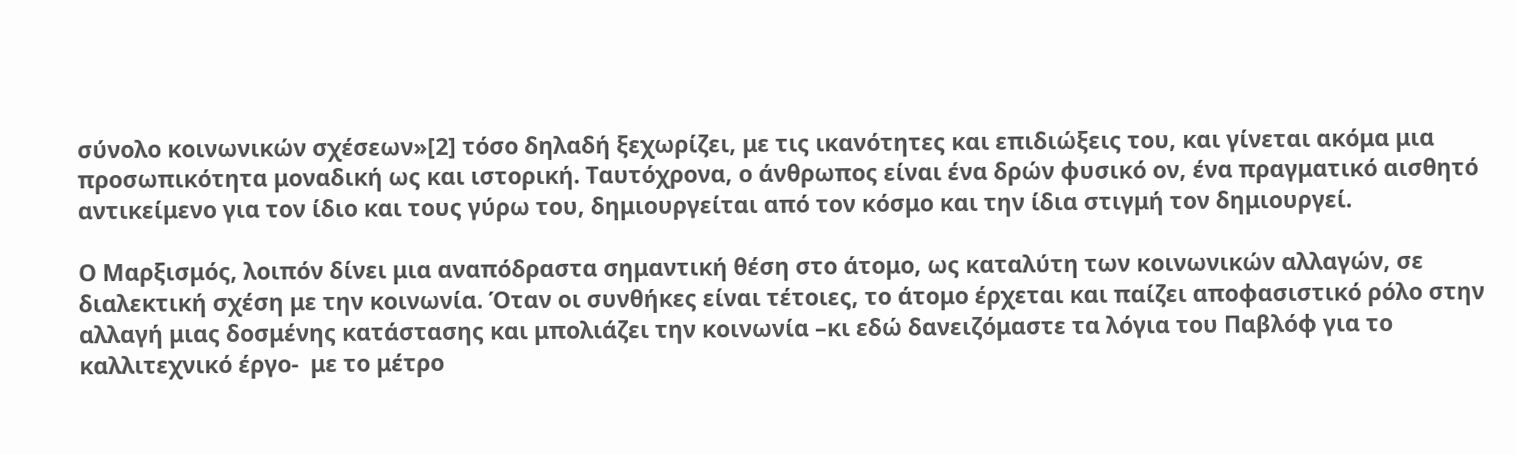σύνολο κοινωνικών σχέσεων»[2] τόσο δηλαδή ξεχωρίζει, με τις ικανότητες και επιδιώξεις του, και γίνεται ακόμα μια προσωπικότητα μοναδική ως και ιστορική. Ταυτόχρονα, ο άνθρωπος είναι ένα δρών φυσικό ον, ένα πραγματικό αισθητό αντικείμενο για τον ίδιο και τους γύρω του, δημιουργείται από τον κόσμο και την ίδια στιγμή τον δημιουργεί.

Ο Μαρξισμός, λοιπόν δίνει μια αναπόδραστα σημαντική θέση στο άτομο, ως καταλύτη των κοινωνικών αλλαγών, σε διαλεκτική σχέση με την κοινωνία. Όταν οι συνθήκες είναι τέτοιες, το άτομο έρχεται και παίζει αποφασιστικό ρόλο στην αλλαγή μιας δοσμένης κατάστασης και μπολιάζει την κοινωνία –κι εδώ δανειζόμαστε τα λόγια του Παβλόφ για το καλλιτεχνικό έργο-  με το μέτρο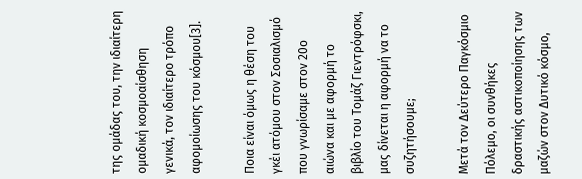της ομάδας του, την ιδιαίτερη ομαδική κοσμοαίσθηση γενικά, τον ιδιαίτερο τρόπο αφομοίωσης του κόσμου[3].

Ποια είναι όμως η θέση του γκέι ατόμου στον Σοσιαλισμό που γνωρίσαμε στον 20ο αιώνα και με αφορμή το βιβλίο του Τομάζ Γιεντρόφσκι, μας δίνεται η αφορμή να το συζητήσουμε;

Μετά τον Δεύτερο Παγκόσμιο Πόλεμο, οι συνθήκες δραστικής αστικοποίησης των μαζών στον Δυτικό κόσμο,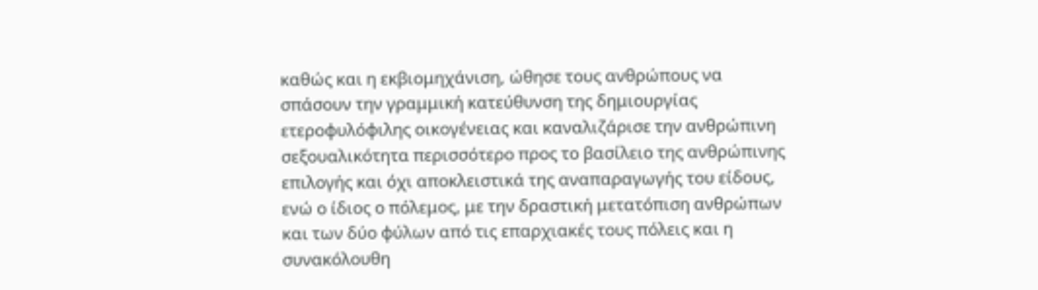καθώς και η εκβιομηχάνιση, ώθησε τους ανθρώπους να σπάσουν την γραμμική κατεύθυνση της δημιουργίας ετεροφυλόφιλης οικογένειας και καναλιζάρισε την ανθρώπινη σεξουαλικότητα περισσότερο προς το βασίλειο της ανθρώπινης επιλογής και όχι αποκλειστικά της αναπαραγωγής του είδους, ενώ ο ίδιος ο πόλεμος, με την δραστική μετατόπιση ανθρώπων και των δύο φύλων από τις επαρχιακές τους πόλεις και η συνακόλουθη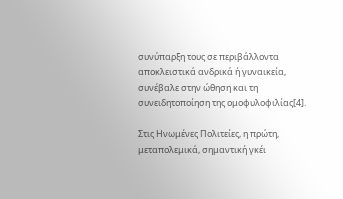συνύπαρξη τους σε περιβάλλοντα αποκλειστικά ανδρικά ή γυναικεία, συνέβαλε στην ώθηση και τη συνειδητοποίηση της ομοφυλοφιλίας[4].

Στις Ηνωμένες Πολιτείες, η πρώτη, μεταπολεμικά, σημαντική γκέι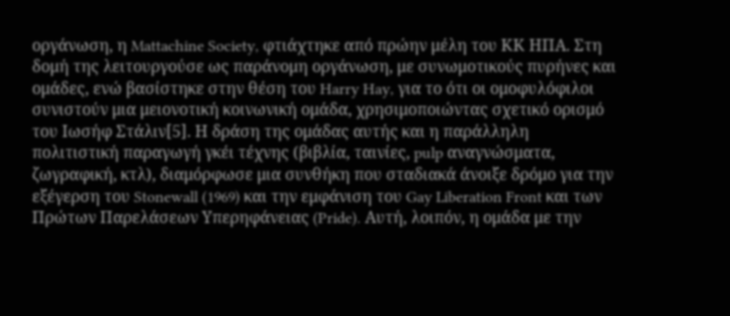οργάνωση, η Mattachine Society, φτιάχτηκε από πρώην μέλη του ΚΚ ΗΠΑ. Στη δομή της λειτουργούσε ως παράνομη οργάνωση, με συνωμοτικούς πυρήνες και ομάδες, ενώ βασίστηκε στην θέση του Harry Hay, για το ότι οι ομοφυλόφιλοι συνιστούν μια μειονοτική κοινωνική ομάδα, χρησιμοποιώντας σχετικό ορισμό του Ιωσήφ Στάλιν[5]. Η δράση της ομάδας αυτής και η παράλληλη πολιτιστική παραγωγή γκέι τέχνης (βιβλία, ταινίες, pulp αναγνώσματα, ζωγραφική, κτλ), διαμόρφωσε μια συνθήκη που σταδιακά άνοιξε δρόμο για την εξέγερση του Stonewall (1969) και την εμφάνιση του Gay Liberation Front και των Πρώτων Παρελάσεων Υπερηφάνειας (Pride). Αυτή, λοιπόν, η ομάδα με την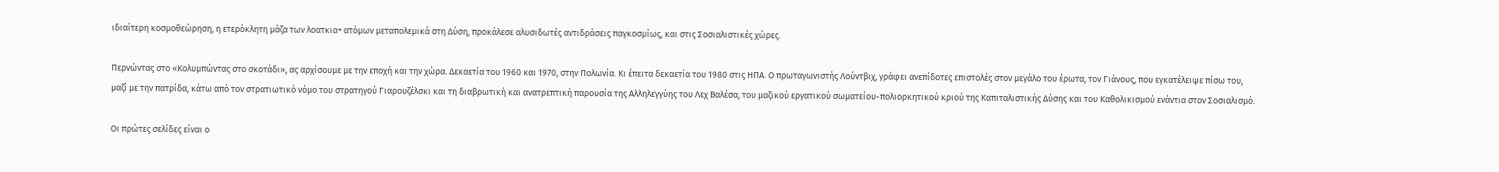ιδιαίτερη κοσμοθεώρηση, η ετερόκλητη μάζα των λοατκια+ ατόμων μεταπολεμικά στη Δύση, προκάλεσε αλυσιδωτές αντιδράσεις παγκοσμίως, και στις Σοσιαλιστικές χώρες.

Περνώντας στο «Κολυμπώντας στο σκοτάδι», ας αρχίσουμε με την εποχή και την χώρα. Δεκαετία του 1960 και 1970, στην Πολωνία. Κι έπειτα δεκαετία του 1980 στις ΗΠΑ. Ο πρωταγωνιστής Λούντβιχ, γράφει ανεπίδοτες επιστολές στον μεγάλο του έρωτα, τον Γιάνους, που εγκατέλειψε πίσω του, μαζί με την πατρίδα, κάτω από τον στρατιωτικό νόμο του στρατηγού Γιαρουζέλσκι και τη διαβρωτική και ανατρεπτική παρουσία της Αλληλεγγύης του Λεχ Βαλέσα, του μαζικού εργατικού σωματείου-πολιορκητικού κριού της Καπιταλιστικής Δύσης και του Καθολικισμού ενάντια στον Σοσιαλισμό.

Οι πρώτες σελίδες είναι ο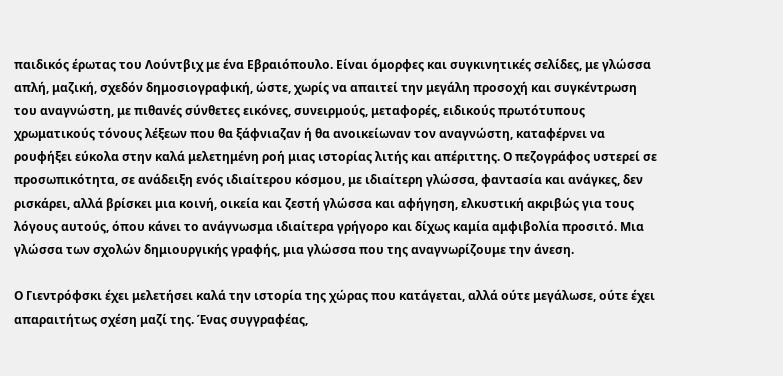παιδικός έρωτας του Λούντβιχ με ένα Εβραιόπουλο. Είναι όμορφες και συγκινητικές σελίδες, με γλώσσα απλή, μαζική, σχεδόν δημοσιογραφική, ώστε, χωρίς να απαιτεί την μεγάλη προσοχή και συγκέντρωση του αναγνώστη, με πιθανές σύνθετες εικόνες, συνειρμούς, μεταφορές, ειδικούς πρωτότυπους χρωματικούς τόνους λέξεων που θα ξάφνιαζαν ή θα ανοικείωναν τον αναγνώστη, καταφέρνει να ρουφήξει εύκολα στην καλά μελετημένη ροή μιας ιστορίας λιτής και απέριττης. Ο πεζογράφος υστερεί σε προσωπικότητα, σε ανάδειξη ενός ιδιαίτερου κόσμου, με ιδιαίτερη γλώσσα, φαντασία και ανάγκες, δεν ρισκάρει, αλλά βρίσκει μια κοινή, οικεία και ζεστή γλώσσα και αφήγηση, ελκυστική ακριβώς για τους λόγους αυτούς, όπου κάνει το ανάγνωσμα ιδιαίτερα γρήγορο και δίχως καμία αμφιβολία προσιτό. Μια γλώσσα των σχολών δημιουργικής γραφής, μια γλώσσα που της αναγνωρίζουμε την άνεση.

Ο Γιεντρόφσκι έχει μελετήσει καλά την ιστορία της χώρας που κατάγεται, αλλά ούτε μεγάλωσε, ούτε έχει απαραιτήτως σχέση μαζί της. Ένας συγγραφέας,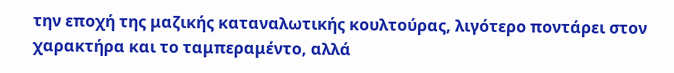την εποχή της μαζικής καταναλωτικής κουλτούρας, λιγότερο ποντάρει στον χαρακτήρα και το ταμπεραμέντο, αλλά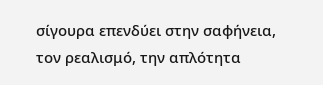σίγουρα επενδύει στην σαφήνεια, τον ρεαλισμό, την απλότητα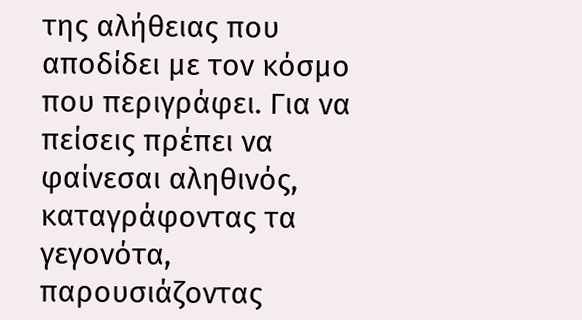της αλήθειας που αποδίδει με τον κόσμο που περιγράφει. Για να πείσεις πρέπει να φαίνεσαι αληθινός, καταγράφοντας τα γεγονότα, παρουσιάζοντας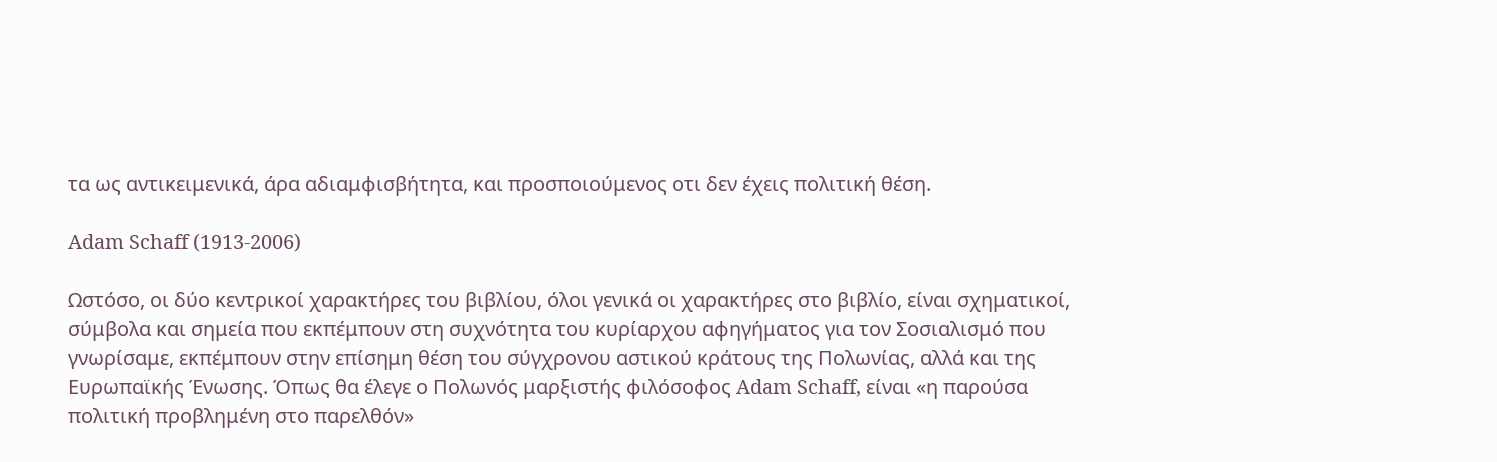τα ως αντικειμενικά, άρα αδιαμφισβήτητα, και προσποιούμενος οτι δεν έχεις πολιτική θέση.

Adam Schaff (1913-2006)

Ωστόσο, οι δύο κεντρικοί χαρακτήρες του βιβλίου, όλοι γενικά οι χαρακτήρες στο βιβλίο, είναι σχηματικοί, σύμβολα και σημεία που εκπέμπουν στη συχνότητα του κυρίαρχου αφηγήματος για τον Σοσιαλισμό που γνωρίσαμε, εκπέμπουν στην επίσημη θέση του σύγχρονου αστικού κράτους της Πολωνίας, αλλά και της Ευρωπαϊκής Ένωσης. Όπως θα έλεγε ο Πολωνός μαρξιστής φιλόσοφος Adam Schaff, είναι «η παρούσα πολιτική προβλημένη στο παρελθόν»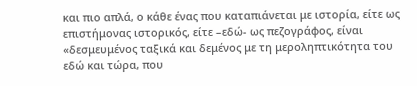και πιο απλά, ο κάθε ένας που καταπιάνεται με ιστορία, είτε ως επιστήμονας ιστορικός, είτε –εδώ- ως πεζογράφος, είναι «δεσμευμένος ταξικά και δεμένος με τη μεροληπτικότητα του εδώ και τώρα, που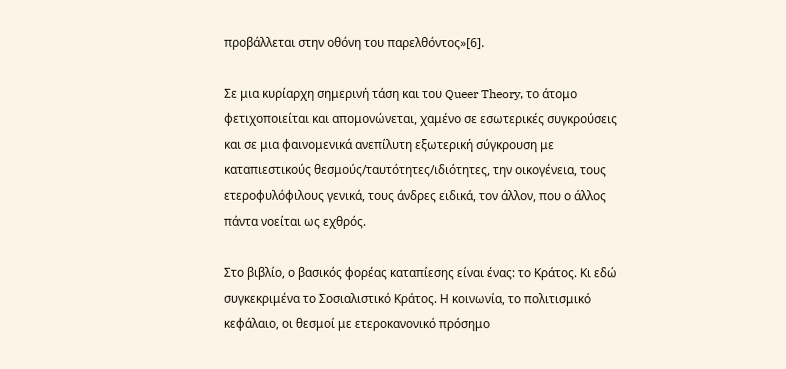προβάλλεται στην οθόνη του παρελθόντος»[6].

Σε μια κυρίαρχη σημερινή τάση και του Queer Theory, το άτομο φετιχοποιείται και απομονώνεται, χαμένο σε εσωτερικές συγκρούσεις και σε μια φαινομενικά ανεπίλυτη εξωτερική σύγκρουση με καταπιεστικούς θεσμούς/ταυτότητες/ιδιότητες, την οικογένεια, τους ετεροφυλόφιλους γενικά, τους άνδρες ειδικά, τον άλλον, που ο άλλος πάντα νοείται ως εχθρός.

Στο βιβλίο, ο βασικός φορέας καταπίεσης είναι ένας: το Κράτος. Κι εδώ συγκεκριμένα το Σοσιαλιστικό Κράτος. Η κοινωνία, το πολιτισμικό κεφάλαιο, οι θεσμοί με ετεροκανονικό πρόσημο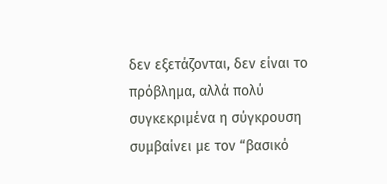δεν εξετάζονται, δεν είναι το πρόβλημα, αλλά πολύ συγκεκριμένα η σύγκρουση συμβαίνει με τον “βασικό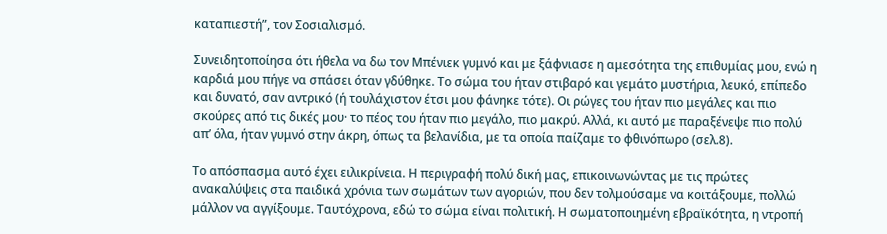καταπιεστή”, τον Σοσιαλισμό.

Συνειδητοποίησα ότι ήθελα να δω τον Μπένιεκ γυμνό και με ξάφνιασε η αμεσότητα της επιθυμίας μου, ενώ η καρδιά μου πήγε να σπάσει όταν γδύθηκε. Το σώμα του ήταν στιβαρό και γεμάτο μυστήρια, λευκό, επίπεδο και δυνατό, σαν αντρικό (ή τουλάχιστον έτσι μου φάνηκε τότε). Οι ρώγες του ήταν πιο μεγάλες και πιο σκούρες από τις δικές μου· το πέος του ήταν πιο μεγάλο, πιο μακρύ. Αλλά, κι αυτό με παραξένεψε πιο πολύ απ’ όλα, ήταν γυμνό στην άκρη, όπως τα βελανίδια, με τα οποία παίζαμε το φθινόπωρο (σελ.8).

Το απόσπασμα αυτό έχει ειλικρίνεια. Η περιγραφή πολύ δική μας, επικοινωνώντας με τις πρώτες ανακαλύψεις στα παιδικά χρόνια των σωμάτων των αγοριών, που δεν τολμούσαμε να κοιτάξουμε, πολλώ μάλλον να αγγίξουμε. Ταυτόχρονα, εδώ το σώμα είναι πολιτική. Η σωματοποιημένη εβραϊκότητα, η ντροπή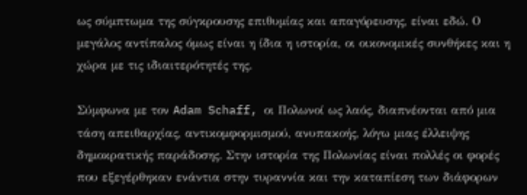ως σύμπτωμα της σύγκρουσης επιθυμίας και απαγόρευσης, είναι εδώ. Ο μεγάλος αντίπαλος όμως είναι η ίδια η ιστορία, οι οικονομικές συνθήκες και η χώρα με τις ιδιαιτερότητές της.

Σύμφωνα με τον Adam Schaff, οι Πολωνοί ως λαός, διαπνέονται από μια τάση απειθαρχίας, αντικομφορμισμού, ανυπακοής, λόγω μιας έλλειψης δημοκρατικής παράδοσης. Στην ιστορία της Πολωνίας είναι πολλές οι φορές που εξεγέρθηκαν ενάντια στην τυραννία και την καταπίεση των διάφορων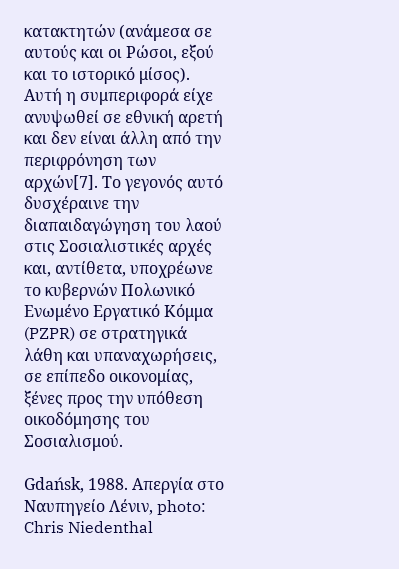κατακτητών (ανάμεσα σε αυτούς και οι Ρώσοι, εξού και το ιστορικό μίσος). Αυτή η συμπεριφορά είχε ανυψωθεί σε εθνική αρετή και δεν είναι άλλη από την περιφρόνηση των αρχών[7]. Το γεγονός αυτό δυσχέραινε την διαπαιδαγώγηση του λαού στις Σοσιαλιστικές αρχές και, αντίθετα, υποχρέωνε το κυβερνών Πολωνικό Ενωμένο Εργατικό Κόμμα (PZPR) σε στρατηγικά λάθη και υπαναχωρήσεις, σε επίπεδο οικονομίας, ξένες προς την υπόθεση οικοδόμησης του Σοσιαλισμού.

Gdańsk, 1988. Απεργία στο Ναυπηγείο Λένιν, photo: Chris Niedenthal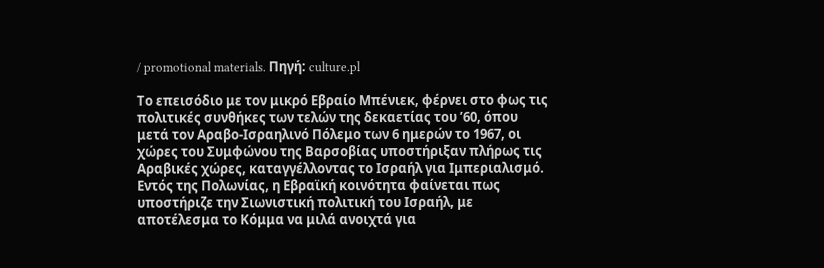/ promotional materials. Πηγή: culture.pl

Το επεισόδιο με τον μικρό Εβραίο Μπένιεκ, φέρνει στο φως τις πολιτικές συνθήκες των τελών της δεκαετίας του ’60, όπου μετά τον Αραβο-Ισραηλινό Πόλεμο των 6 ημερών το 1967, οι χώρες του Συμφώνου της Βαρσοβίας υποστήριξαν πλήρως τις Αραβικές χώρες, καταγγέλλοντας το Ισραήλ για Ιμπεριαλισμό. Εντός της Πολωνίας, η Εβραϊκή κοινότητα φαίνεται πως υποστήριζε την Σιωνιστική πολιτική του Ισραήλ, με αποτέλεσμα το Κόμμα να μιλά ανοιχτά για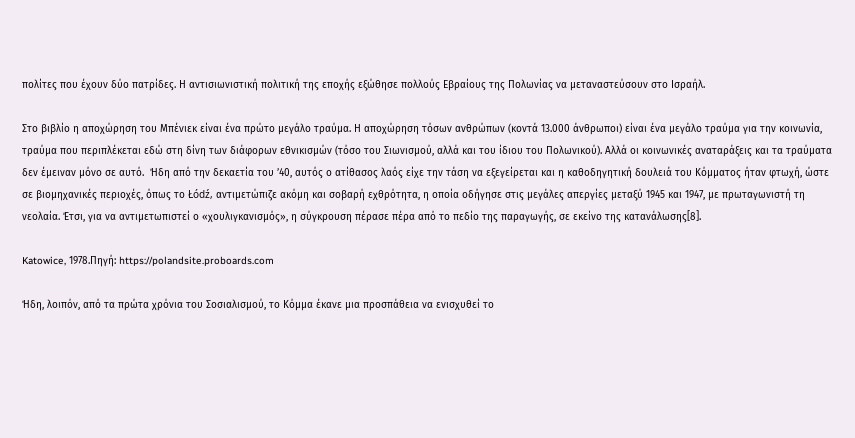πολίτες που έχουν δύο πατρίδες. Η αντισιωνιστική πολιτική της εποχής εξώθησε πολλούς Εβραίους της Πολωνίας να μεταναστεύσουν στο Ισραήλ.

Στο βιβλίο η αποχώρηση του Μπένιεκ είναι ένα πρώτο μεγάλο τραύμα. Η αποχώρηση τόσων ανθρώπων (κοντά 13.000 άνθρωποι) είναι ένα μεγάλο τραύμα για την κοινωνία, τραύμα που περιπλέκεται εδώ στη δίνη των διάφορων εθνικισμών (τόσο του Σιωνισμού, αλλά και του ίδιου του Πολωνικού). Αλλά οι κοινωνικές αναταράξεις και τα τραύματα δεν έμειναν μόνο σε αυτό.  Ήδη από την δεκαετία του ’40, αυτός ο ατίθασος λαός είχε την τάση να εξεγείρεται και η καθοδηγητική δουλειά του Κόμματος ήταν φτωχή, ώστε σε βιομηχανικές περιοχές, όπως το Łódź, αντιμετώπιζε ακόμη και σοβαρή εχθρότητα, η οποία οδήγησε στις μεγάλες απεργίες μεταξύ 1945 και 1947, με πρωταγωνιστή τη νεολαία. Έτσι, για να αντιμετωπιστεί ο «χουλιγκανισμός», η σύγκρουση πέρασε πέρα από το πεδίο της παραγωγής, σε εκείνο της κατανάλωσης[8].

Katowice, 1978.Πηγή: https://polandsite.proboards.com

Ήδη, λοιπόν, από τα πρώτα χρόνια του Σοσιαλισμού, το Κόμμα έκανε μια προσπάθεια να ενισχυθεί το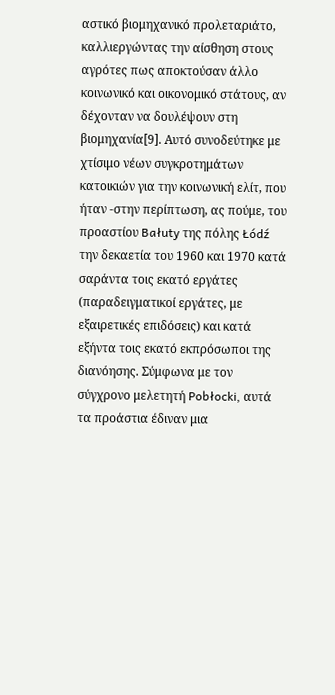αστικό βιομηχανικό προλεταριάτο, καλλιεργώντας την αίσθηση στους αγρότες πως αποκτούσαν άλλο κοινωνικό και οικονομικό στάτους, αν δέχονταν να δουλέψουν στη βιομηχανία[9]. Αυτό συνοδεύτηκε με χτίσιμο νέων συγκροτημάτων κατοικιών για την κοινωνική ελίτ, που ήταν -στην περίπτωση, ας πούμε, του προαστίου Bałuty της πόλης Łódź την δεκαετία του 1960 και 1970 κατά σαράντα τοις εκατό εργάτες (παραδειγματικοί εργάτες, με εξαιρετικές επιδόσεις) και κατά εξήντα τοις εκατό εκπρόσωποι της διανόησης. Σύμφωνα με τον σύγχρονο μελετητή Pobłocki, αυτά τα προάστια έδιναν μια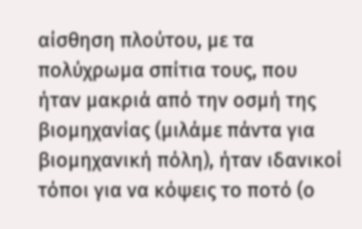αίσθηση πλούτου, με τα πολύχρωμα σπίτια τους, που ήταν μακριά από την οσμή της βιομηχανίας (μιλάμε πάντα για βιομηχανική πόλη), ήταν ιδανικοί τόποι για να κόψεις το ποτό (ο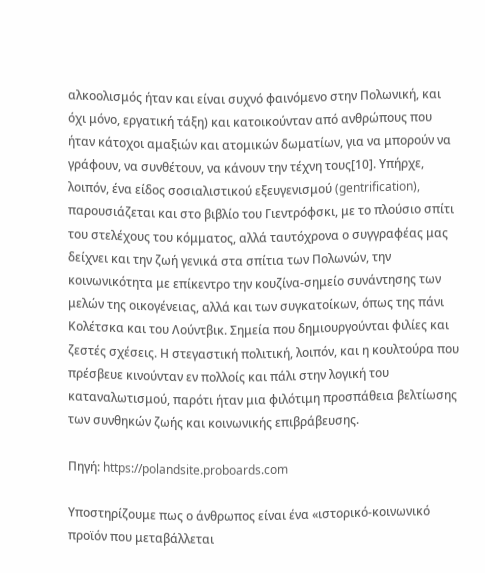αλκοολισμός ήταν και είναι συχνό φαινόμενο στην Πολωνική, και όχι μόνο, εργατική τάξη) και κατοικούνταν από ανθρώπους που ήταν κάτοχοι αμαξιών και ατομικών δωματίων, για να μπορούν να γράφουν, να συνθέτουν, να κάνουν την τέχνη τους[10]. Υπήρχε, λοιπόν, ένα είδος σοσιαλιστικού εξευγενισμού (gentrification), παρουσιάζεται και στο βιβλίο του Γιεντρόφσκι, με το πλούσιο σπίτι του στελέχους του κόμματος, αλλά ταυτόχρονα ο συγγραφέας μας δείχνει και την ζωή γενικά στα σπίτια των Πολωνών, την κοινωνικότητα με επίκεντρο την κουζίνα-σημείο συνάντησης των μελών της οικογένειας, αλλά και των συγκατοίκων, όπως της πάνι Κολέτσκα και του Λούντβικ. Σημεία που δημιουργούνται φιλίες και ζεστές σχέσεις. Η στεγαστική πολιτική, λοιπόν, και η κουλτούρα που πρέσβευε κινούνταν εν πολλοίς και πάλι στην λογική του καταναλωτισμού, παρότι ήταν μια φιλότιμη προσπάθεια βελτίωσης των συνθηκών ζωής και κοινωνικής επιβράβευσης.

Πηγή: https://polandsite.proboards.com

Υποστηρίζουμε πως ο άνθρωπος είναι ένα «ιστορικό-κοινωνικό προϊόν που μεταβάλλεται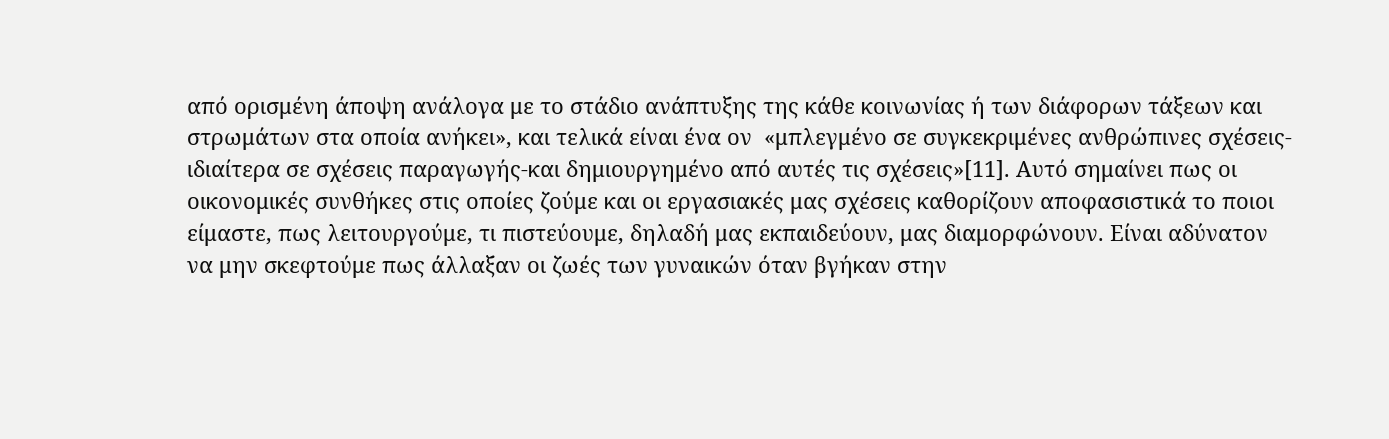από ορισμένη άποψη ανάλογα με το στάδιο ανάπτυξης της κάθε κοινωνίας ή των διάφορων τάξεων και στρωμάτων στα οποία ανήκει», και τελικά είναι ένα ον  «μπλεγμένο σε συγκεκριμένες ανθρώπινες σχέσεις- ιδιαίτερα σε σχέσεις παραγωγής-και δημιουργημένο από αυτές τις σχέσεις»[11]. Αυτό σημαίνει πως οι οικονομικές συνθήκες στις οποίες ζούμε και οι εργασιακές μας σχέσεις καθορίζουν αποφασιστικά το ποιοι είμαστε, πως λειτουργούμε, τι πιστεύουμε, δηλαδή μας εκπαιδεύουν, μας διαμορφώνουν. Είναι αδύνατον να μην σκεφτούμε πως άλλαξαν οι ζωές των γυναικών όταν βγήκαν στην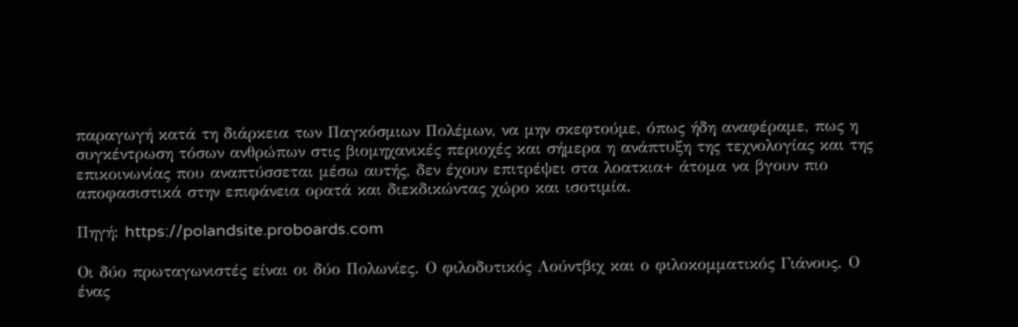παραγωγή κατά τη διάρκεια των Παγκόσμιων Πολέμων, να μην σκεφτούμε, όπως ήδη αναφέραμε, πως η συγκέντρωση τόσων ανθρώπων στις βιομηχανικές περιοχές και σήμερα η ανάπτυξη της τεχνολογίας και της επικοινωνίας που αναπτύσσεται μέσω αυτής, δεν έχουν επιτρέψει στα λοατκια+ άτομα να βγουν πιο αποφασιστικά στην επιφάνεια ορατά και διεκδικώντας χώρο και ισοτιμία.

Πηγή: https://polandsite.proboards.com

Οι δύο πρωταγωνιστές είναι οι δύο Πολωνίες. Ο φιλοδυτικός Λούντβιχ και ο φιλοκομματικός Γιάνους. Ο ένας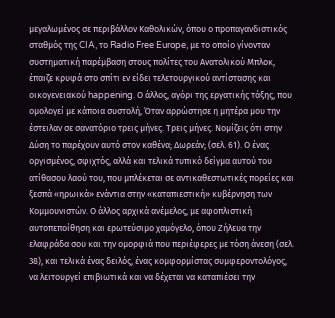μεγαλωμένος σε περιβάλλον Καθολικών, όπου ο προπαγανδιστικός σταθμός της CIA, το Radio Free Europe, με το οποίο γίνονταν συστηματική παρέμβαση στους πολίτες του Ανατολικού Μπλοκ, έπαιζε κρυφά στο σπίτι εν είδει τελετουργικού αντίστασης και οικογενειακού happening. Ο άλλος, αγόρι της εργατικής τάξης, που ομολογεί με κάποια συστολή, Όταν αρρώστησε η μητέρα μου την έστειλαν σε σανατόριο τρεις μήνες. Τρεις μήνες. Νομίζεις ότι στην Δύση το παρέχουν αυτό στον καθένα; Δωρεάν; (σελ. 61). Ο ένας οργισμένος, σφιχτός, αλλά και τελικά τυπικό δείγμα αυτού του ατίθασου λαού του, που μπλέκεται σε αντικαθεστωτικές πορείες και ξεσπά «ηρωικά» ενάντια στην «καταπιεστική» κυβέρνηση των Κομμουνιστών. Ο άλλος αρχικά ανέμελος, με αφοπλιστική αυτοπεποίθηση και ερωτεύσιμο χαμόγελο, όπου Ζήλευα την ελαφράδα σου και την ομορφιά που περιέφερες με τόση άνεση (σελ. 38), και τελικά ένας δειλός, ένας κομφορμίστας συμφεροντολόγος, να λειτουργεί επιβιωτικά και να δέχεται να καταπιέσει την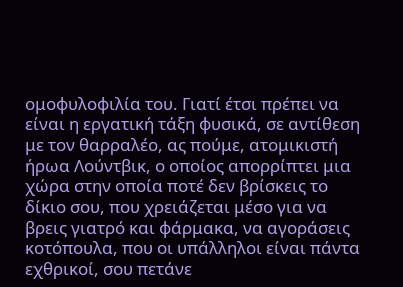ομοφυλοφιλία του. Γιατί έτσι πρέπει να είναι η εργατική τάξη φυσικά, σε αντίθεση με τον θαρραλέο, ας πούμε, ατομικιστή ήρωα Λούντβικ, ο οποίος απορρίπτει μια χώρα στην οποία ποτέ δεν βρίσκεις το δίκιο σου, που χρειάζεται μέσο για να βρεις γιατρό και φάρμακα, να αγοράσεις κοτόπουλα, που οι υπάλληλοι είναι πάντα εχθρικοί, σου πετάνε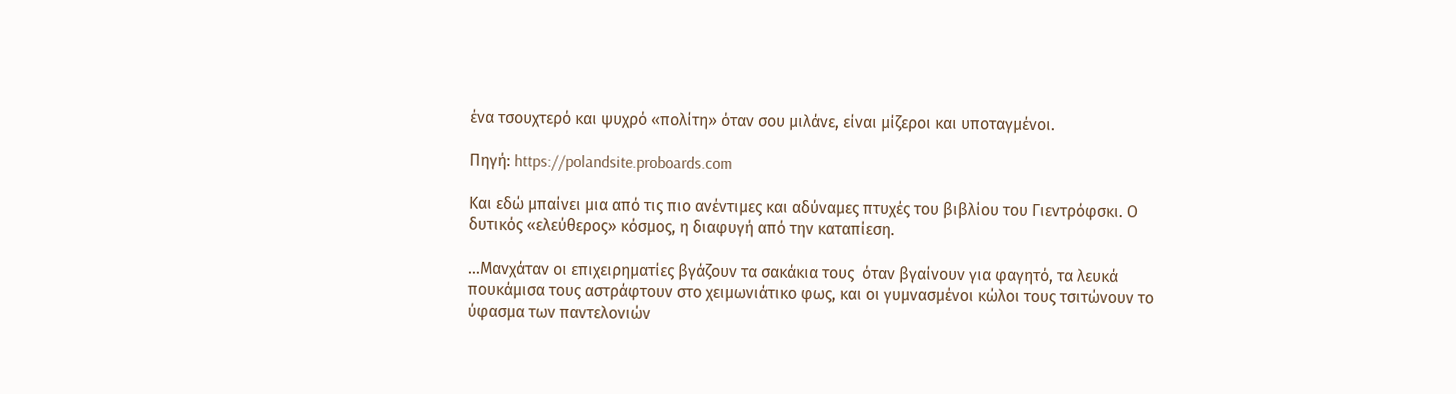ένα τσουχτερό και ψυχρό «πολίτη» όταν σου μιλάνε, είναι μίζεροι και υποταγμένοι.

Πηγή: https://polandsite.proboards.com

Και εδώ μπαίνει μια από τις πιο ανέντιμες και αδύναμες πτυχές του βιβλίου του Γιεντρόφσκι. Ο δυτικός «ελεύθερος» κόσμος, η διαφυγή από την καταπίεση.

…Μανχάταν οι επιχειρηματίες βγάζουν τα σακάκια τους  όταν βγαίνουν για φαγητό, τα λευκά πουκάμισα τους αστράφτουν στο χειμωνιάτικο φως, και οι γυμνασμένοι κώλοι τους τσιτώνουν το ύφασμα των παντελονιών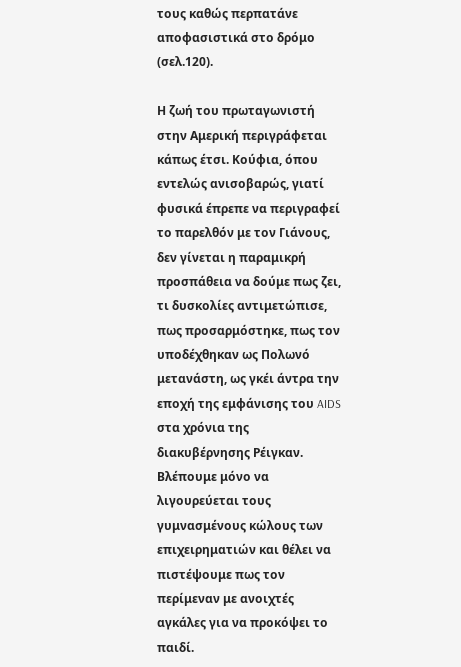τους καθώς περπατάνε αποφασιστικά στο δρόμο (σελ.120).

Η ζωή του πρωταγωνιστή στην Αμερική περιγράφεται κάπως έτσι. Κούφια, όπου εντελώς ανισοβαρώς, γιατί φυσικά έπρεπε να περιγραφεί το παρελθόν με τον Γιάνους, δεν γίνεται η παραμικρή προσπάθεια να δούμε πως ζει, τι δυσκολίες αντιμετώπισε, πως προσαρμόστηκε, πως τον υποδέχθηκαν ως Πολωνό μετανάστη, ως γκέι άντρα την εποχή της εμφάνισης του AIDS στα χρόνια της διακυβέρνησης Ρέιγκαν. Βλέπουμε μόνο να λιγουρεύεται τους γυμνασμένους κώλους των επιχειρηματιών και θέλει να πιστέψουμε πως τον περίμεναν με ανοιχτές αγκάλες για να προκόψει το παιδί.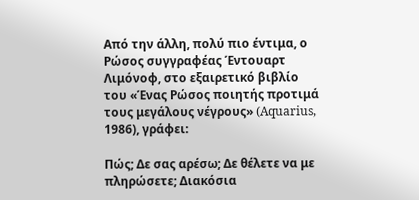Από την άλλη, πολύ πιο έντιμα, ο Ρώσος συγγραφέας Έντουαρτ Λιμόνοφ, στο εξαιρετικό βιβλίο του «Ένας Ρώσος ποιητής προτιμά τους μεγάλους νέγρους» (Aquarius, 1986), γράφει:

Πώς; Δε σας αρέσω; Δε θέλετε να με πληρώσετε; Διακόσια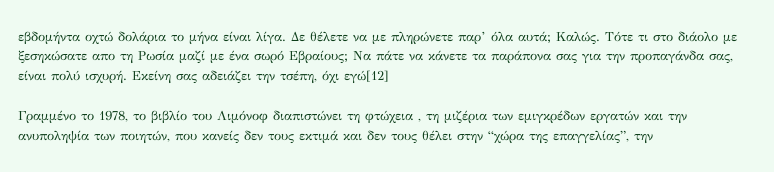εβδομήντα οχτώ δολάρια το μήνα είναι λίγα. Δε θέλετε να με πληρώνετε παρ’ όλα αυτά; Καλώς. Τότε τι στο διάολο με ξεσηκώσατε απο τη Ρωσία μαζί με ένα σωρό Εβραίους; Να πάτε να κάνετε τα παράπονα σας για την προπαγάνδα σας, είναι πολύ ισχυρή. Εκείνη σας αδειάζει την τσέπη, όχι εγώ[12]

Γραμμένο το 1978, το βιβλίο του Λιμόνοφ διαπιστώνει τη φτώχεια , τη μιζέρια των εμιγκρέδων εργατών και την ανυποληψία των ποιητών, που κανείς δεν τους εκτιμά και δεν τους θέλει στην “χώρα της επαγγελίας”, την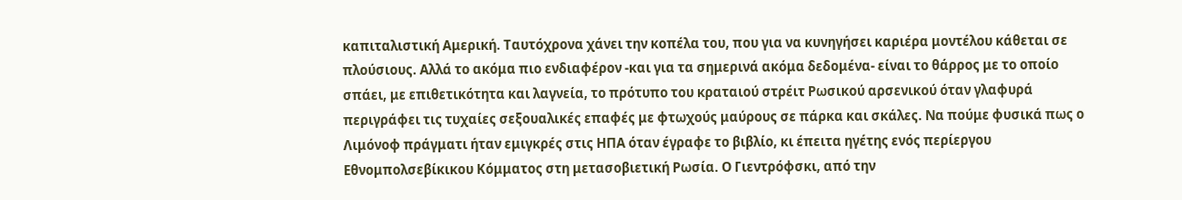καπιταλιστική Αμερική. Ταυτόχρονα χάνει την κοπέλα του, που για να κυνηγήσει καριέρα μοντέλου κάθεται σε πλούσιους. Αλλά το ακόμα πιο ενδιαφέρον -και για τα σημερινά ακόμα δεδομένα- είναι το θάρρος με το οποίο σπάει, με επιθετικότητα και λαγνεία, το πρότυπο του κραταιού στρέιτ Ρωσικού αρσενικού όταν γλαφυρά περιγράφει τις τυχαίες σεξουαλικές επαφές με φτωχούς μαύρους σε πάρκα και σκάλες. Να πούμε φυσικά πως ο Λιμόνοφ πράγματι ήταν εμιγκρές στις ΗΠΑ όταν έγραφε το βιβλίο, κι έπειτα ηγέτης ενός περίεργου Εθνομπολσεβίκικου Κόμματος στη μετασοβιετική Ρωσία. Ο Γιεντρόφσκι, από την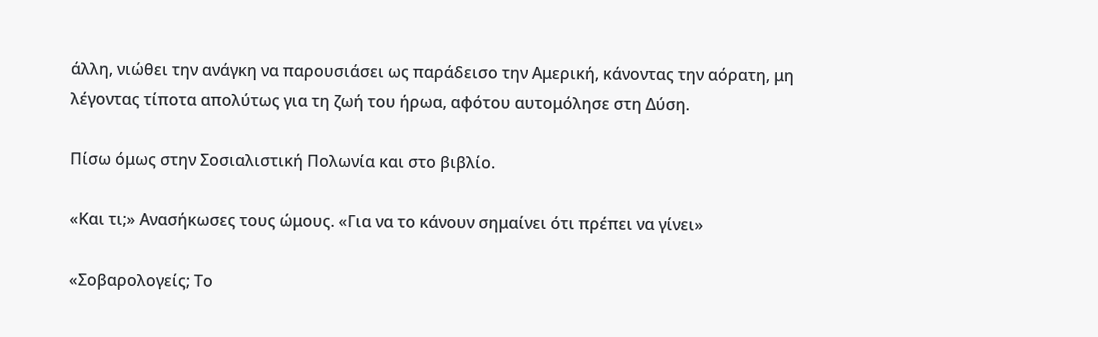άλλη, νιώθει την ανάγκη να παρουσιάσει ως παράδεισο την Αμερική, κάνοντας την αόρατη, μη λέγοντας τίποτα απολύτως για τη ζωή του ήρωα, αφότου αυτομόλησε στη Δύση.

Πίσω όμως στην Σοσιαλιστική Πολωνία και στο βιβλίο.

«Και τι;» Ανασήκωσες τους ώμους. «Για να το κάνουν σημαίνει ότι πρέπει να γίνει»

«Σοβαρολογείς; Το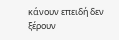κάνουν επειδή δεν ξέρουν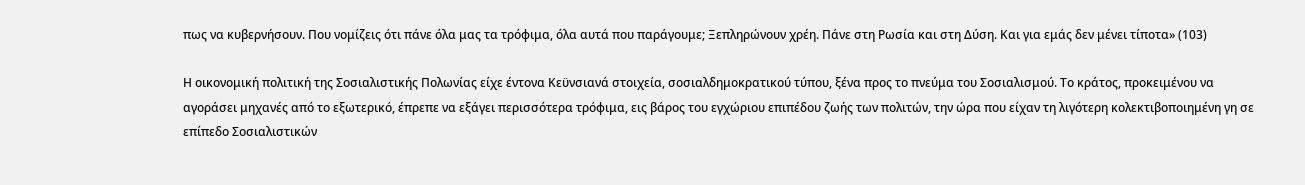πως να κυβερνήσουν. Που νομίζεις ότι πάνε όλα μας τα τρόφιμα, όλα αυτά που παράγουμε; Ξεπληρώνουν χρέη. Πάνε στη Ρωσία και στη Δύση. Και για εμάς δεν μένει τίποτα» (103)

Η οικονομική πολιτική της Σοσιαλιστικής Πολωνίας είχε έντονα Κεϋνσιανά στοιχεία, σοσιαλδημοκρατικού τύπου, ξένα προς το πνεύμα του Σοσιαλισμού. Το κράτος, προκειμένου να αγοράσει μηχανές από το εξωτερικό, έπρεπε να εξάγει περισσότερα τρόφιμα, εις βάρος του εγχώριου επιπέδου ζωής των πολιτών, την ώρα που είχαν τη λιγότερη κολεκτιβοποιημένη γη σε επίπεδο Σοσιαλιστικών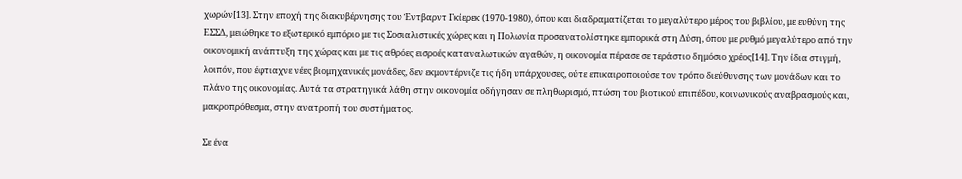χωρών[13]. Στην εποχή της διακυβέρνησης του Έντβαρντ Γκίερεκ (1970-1980), όπου και διαδραματίζεται το μεγαλύτερο μέρος του βιβλίου, με ευθύνη της ΕΣΣΔ, μειώθηκε το εξωτερικό εμπόριο με τις Σοσιαλιστικές χώρες και η Πολωνία προσανατολίστηκε εμπορικά στη Δύση, όπου με ρυθμό μεγαλύτερο από την οικονομική ανάπτυξη της χώρας και με τις αθρόες εισροές καταναλωτικών αγαθών, η οικονομία πέρασε σε τεράστιο δημόσιο χρέος[14]. Την ίδια στιγμή, λοιπόν, που έφτιαχνε νέες βιομηχανικές μονάδες, δεν εκμοντέρνιζε τις ήδη υπάρχουσες, ούτε επικαιροποιούσε τον τρόπο διεύθυνσης των μονάδων και το πλάνο της οικονομίας. Αυτά τα στρατηγικά λάθη στην οικονομία οδήγησαν σε πληθωρισμό, πτώση του βιοτικού επιπέδου, κοινωνικούς αναβρασμούς και, μακροπρόθεσμα, στην ανατροπή του συστήματος.

Σε ένα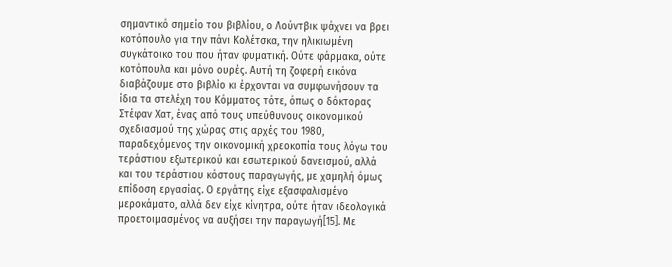σημαντικό σημείο του βιβλίου, ο Λούντβικ ψάχνει να βρει κοτόπουλο για την πάνι Κολέτσκα, την ηλικιωμένη συγκάτοικο του που ήταν φυματική. Ούτε φάρμακα, ούτε κοτόπουλα και μόνο ουρές. Αυτή τη ζοφερή εικόνα διαβάζουμε στο βιβλίο κι έρχονται να συμφωνήσουν τα ίδια τα στελέχη του Κόμματος τότε, όπως ο δόκτορας Στέφαν Χατ, ένας από τους υπεύθυνους οικονομικού σχεδιασμού της χώρας στις αρχές του 1980, παραδεχόμενος την οικονομική χρεοκοπία τους λόγω του τεράστιου εξωτερικού και εσωτερικού δανεισμού, αλλά και του τεράστιου κόστους παραγωγής, με χαμηλή όμως επίδοση εργασίας. Ο εργάτης είχε εξασφαλισμένο μεροκάματο, αλλά δεν είχε κίνητρα, ούτε ήταν ιδεολογικά προετοιμασμένος να αυξήσει την παραγωγή[15]. Με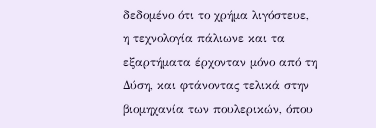δεδομένο ότι το χρήμα λιγόστευε, η τεχνολογία πάλιωνε και τα εξαρτήματα έρχονταν μόνο από τη Δύση, και φτάνοντας τελικά στην βιομηχανία των πουλερικών, όπου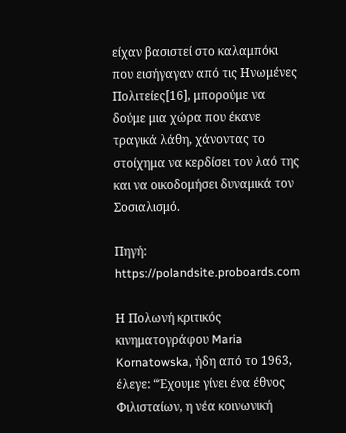είχαν βασιστεί στο καλαμπόκι που εισήγαγαν από τις Ηνωμένες Πολιτείες[16], μπορούμε να δούμε μια χώρα που έκανε τραγικά λάθη, χάνοντας το στοίχημα να κερδίσει τον λαό της και να οικοδομήσει δυναμικά τον Σοσιαλισμό.

Πηγή: https://polandsite.proboards.com

Η Πολωνή κριτικός κινηματογράφου Maria Kornatowska, ήδη από το 1963, έλεγε: “Έχουμε γίνει ένα έθνος Φιλισταίων, η νέα κοινωνική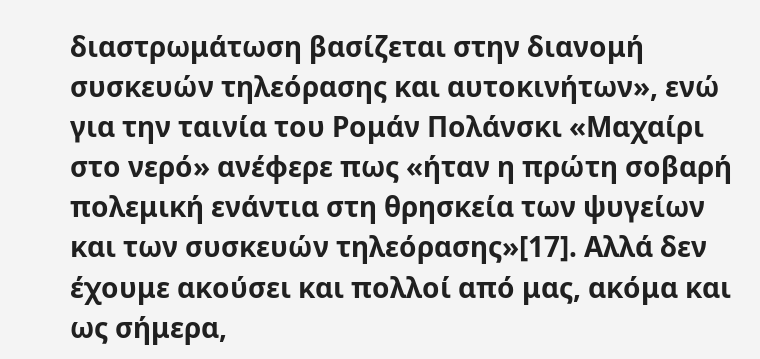διαστρωμάτωση βασίζεται στην διανομή συσκευών τηλεόρασης και αυτοκινήτων», ενώ για την ταινία του Ρομάν Πολάνσκι «Μαχαίρι στο νερό» ανέφερε πως «ήταν η πρώτη σοβαρή πολεμική ενάντια στη θρησκεία των ψυγείων και των συσκευών τηλεόρασης»[17]. Αλλά δεν έχουμε ακούσει και πολλοί από μας, ακόμα και ως σήμερα,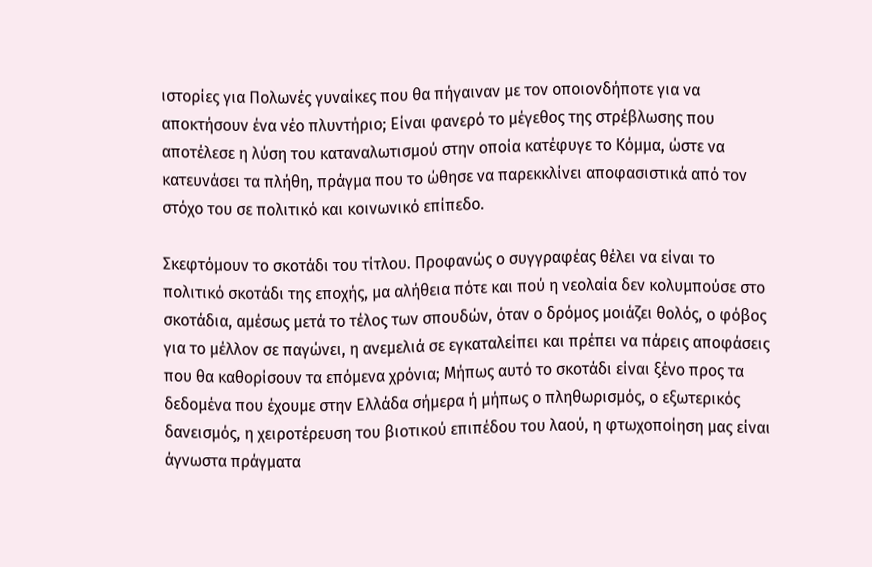ιστορίες για Πολωνές γυναίκες που θα πήγαιναν με τον οποιονδήποτε για να αποκτήσουν ένα νέο πλυντήριο; Είναι φανερό το μέγεθος της στρέβλωσης που αποτέλεσε η λύση του καταναλωτισμού στην οποία κατέφυγε το Κόμμα, ώστε να κατευνάσει τα πλήθη, πράγμα που το ώθησε να παρεκκλίνει αποφασιστικά από τον στόχο του σε πολιτικό και κοινωνικό επίπεδο.

Σκεφτόμουν το σκοτάδι του τίτλου. Προφανώς ο συγγραφέας θέλει να είναι το πολιτικό σκοτάδι της εποχής, μα αλήθεια πότε και πού η νεολαία δεν κολυμπούσε στο σκοτάδια, αμέσως μετά το τέλος των σπουδών, όταν ο δρόμος μοιάζει θολός, ο φόβος για το μέλλον σε παγώνει, η ανεμελιά σε εγκαταλείπει και πρέπει να πάρεις αποφάσεις που θα καθορίσουν τα επόμενα χρόνια; Μήπως αυτό το σκοτάδι είναι ξένο προς τα δεδομένα που έχουμε στην Ελλάδα σήμερα ή μήπως ο πληθωρισμός, ο εξωτερικός δανεισμός, η χειροτέρευση του βιοτικού επιπέδου του λαού, η φτωχοποίηση μας είναι άγνωστα πράγματα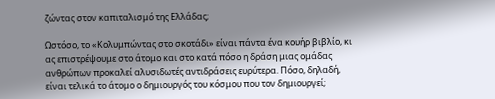ζώντας στον καπιταλισμό της Ελλάδας;

Ωστόσο, το «Κολυμπώντας στο σκοτάδι» είναι πάντα ένα κουήρ βιβλίο, κι ας επιστρέψουμε στο άτομο και στο κατά πόσο η δράση μιας ομάδας ανθρώπων προκαλεί αλυσιδωτές αντιδράσεις ευρύτερα. Πόσο, δηλαδή, είναι τελικά το άτομο ο δημιουργός του κόσμου που τον δημιουργεί;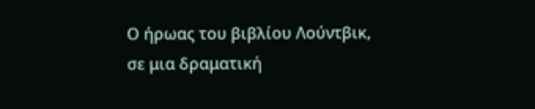Ο ήρωας του βιβλίου Λούντβικ, σε μια δραματική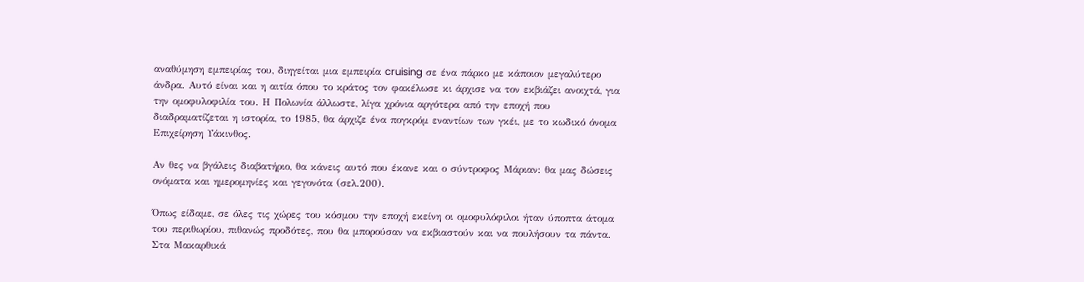αναθύμηση εμπειρίας του, διηγείται μια εμπειρία cruising σε ένα πάρκο με κάποιον μεγαλύτερο άνδρα. Αυτό είναι και η αιτία όπου το κράτος τον φακέλωσε κι άρχισε να τον εκβιάζει ανοιχτά, για την ομοφυλοφιλία του. Η Πολωνία άλλωστε, λίγα χρόνια αργότερα από την εποχή που διαδραματίζεται η ιστορία, το 1985, θα άρχιζε ένα πογκρόμ εναντίων των γκέι, με το κωδικό όνομα Επιχείρηση Υάκινθος.

Αν θες να βγάλεις διαβατήριο, θα κάνεις αυτό που έκανε και ο σύντροφος Μάριαν: θα μας δώσεις ονόματα και ημερομηνίες και γεγονότα (σελ.200).

Όπως είδαμε, σε όλες τις χώρες του κόσμου την εποχή εκείνη οι ομοφυλόφιλοι ήταν ύποπτα άτομα του περιθωρίου, πιθανώς προδότες, που θα μπορούσαν να εκβιαστούν και να πουλήσουν τα πάντα. Στα Μακαρθικά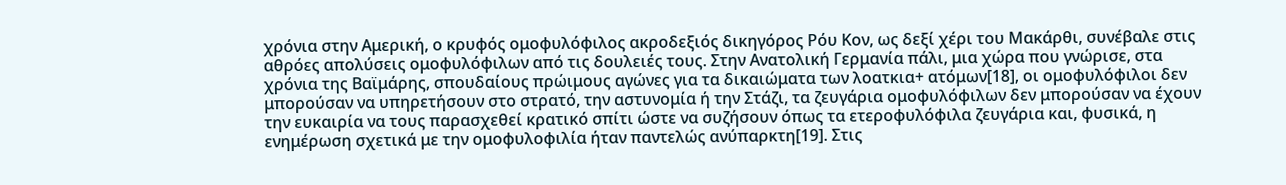χρόνια στην Αμερική, ο κρυφός ομοφυλόφιλος ακροδεξιός δικηγόρος Ρόυ Κον, ως δεξί χέρι του Μακάρθι, συνέβαλε στις αθρόες απολύσεις ομοφυλόφιλων από τις δουλειές τους. Στην Ανατολική Γερμανία πάλι, μια χώρα που γνώρισε, στα χρόνια της Βαϊμάρης, σπουδαίους πρώιμους αγώνες για τα δικαιώματα των λοατκια+ ατόμων[18], οι ομοφυλόφιλοι δεν μπορούσαν να υπηρετήσουν στο στρατό, την αστυνομία ή την Στάζι, τα ζευγάρια ομοφυλόφιλων δεν μπορούσαν να έχουν την ευκαιρία να τους παρασχεθεί κρατικό σπίτι ώστε να συζήσουν όπως τα ετεροφυλόφιλα ζευγάρια και, φυσικά, η ενημέρωση σχετικά με την ομοφυλοφιλία ήταν παντελώς ανύπαρκτη[19]. Στις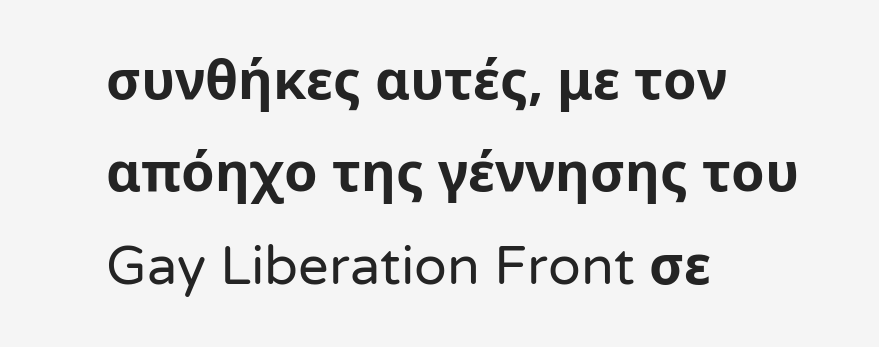συνθήκες αυτές, με τον απόηχο της γέννησης του Gay Liberation Front σε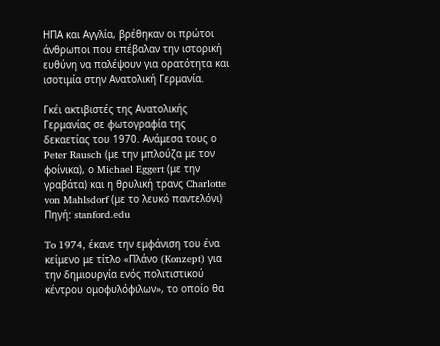ΗΠΑ και Αγγλία, βρέθηκαν οι πρώτοι άνθρωποι που επέβαλαν την ιστορική ευθύνη να παλέψουν για ορατότητα και ισοτιμία στην Ανατολική Γερμανία.

Γκέι ακτιβιστές της Ανατολικής Γερμανίας σε φωτογραφία της δεκαετίας του 1970. Ανάμεσα τους ο Peter Rausch (με την μπλούζα με τον φοίνικα), ο Michael Eggert (με την γραβάτα) και η θρυλική τρανς Charlotte von Mahlsdorf (με το λευκό παντελόνι) Πηγή: stanford.edu

To 1974, έκανε την εμφάνιση του ένα κείμενο με τίτλο «Πλάνο (Konzept) για την δημιουργία ενός πολιτιστικού κέντρου ομοφυλόφιλων», το οποίο θα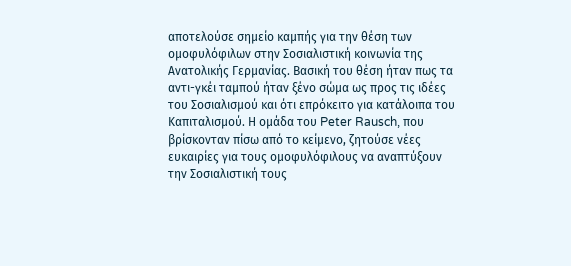αποτελούσε σημείο καμπής για την θέση των ομοφυλόφιλων στην Σοσιαλιστική κοινωνία της Ανατολικής Γερμανίας. Βασική του θέση ήταν πως τα αντι-γκέι ταμπού ήταν ξένο σώμα ως προς τις ιδέες του Σοσιαλισμού και ότι επρόκειτο για κατάλοιπα του Καπιταλισμού. Η ομάδα του Peter Rausch, που βρίσκονταν πίσω από το κείμενο, ζητούσε νέες ευκαιρίες για τους ομοφυλόφιλους να αναπτύξουν την Σοσιαλιστική τους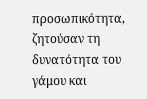προσωπικότητα, ζητούσαν τη δυνατότητα του γάμου και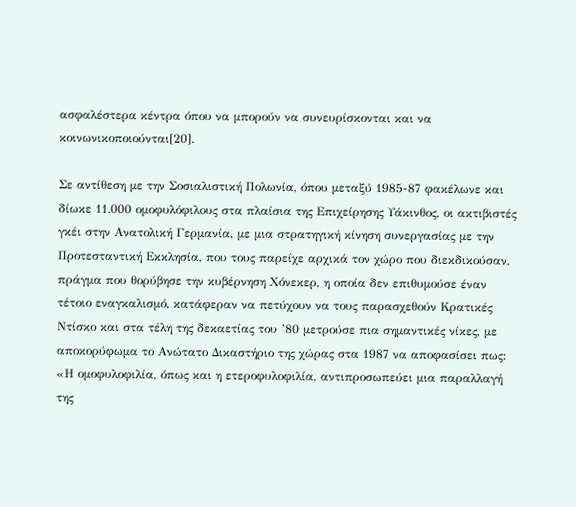ασφαλέστερα κέντρα όπου να μπορούν να συνευρίσκονται και να κοινωνικοποιούνται[20].

Σε αντίθεση με την Σοσιαλιστική Πολωνία, όπου μεταξύ 1985-87 φακέλωνε και δίωκε 11.000 ομοφυλόφιλους στα πλαίσια της Επιχείρησης Υάκινθος, οι ακτιβιστές γκέι στην Ανατολική Γερμανία, με μια στρατηγική κίνηση συνεργασίας με την Προτεσταντική Εκκλησία, που τους παρείχε αρχικά τον χώρο που διεκδικούσαν, πράγμα που θορύβησε την κυβέρνηση Χόνεκερ, η οποία δεν επιθυμούσε έναν τέτοιο εναγκαλισμό, κατάφεραν να πετύχουν να τους παρασχεθούν Κρατικές Ντίσκο και στα τέλη της δεκαετίας του ’80 μετρούσε πια σημαντικές νίκες, με αποκορύφωμα το Ανώτατο Δικαστήριο της χώρας στα 1987 να αποφασίσει πως: «Η ομοφυλοφιλία, όπως και η ετεροφυλοφιλία, αντιπροσωπεύει μια παραλλαγή της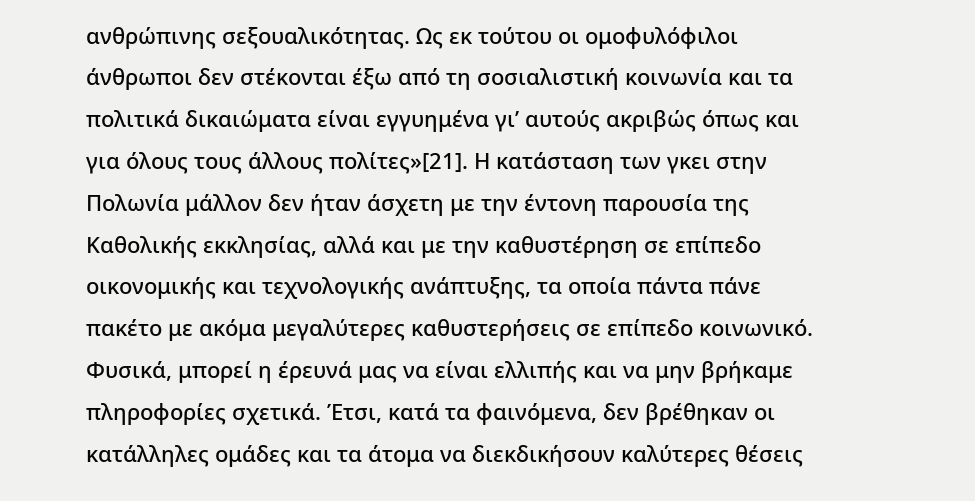ανθρώπινης σεξουαλικότητας. Ως εκ τούτου οι ομοφυλόφιλοι άνθρωποι δεν στέκονται έξω από τη σοσιαλιστική κοινωνία και τα πολιτικά δικαιώματα είναι εγγυημένα γι’ αυτούς ακριβώς όπως και για όλους τους άλλους πολίτες»[21]. Η κατάσταση των γκει στην Πολωνία μάλλον δεν ήταν άσχετη με την έντονη παρουσία της Καθολικής εκκλησίας, αλλά και με την καθυστέρηση σε επίπεδο οικονομικής και τεχνολογικής ανάπτυξης, τα οποία πάντα πάνε πακέτο με ακόμα μεγαλύτερες καθυστερήσεις σε επίπεδο κοινωνικό. Φυσικά, μπορεί η έρευνά μας να είναι ελλιπής και να μην βρήκαμε πληροφορίες σχετικά. Έτσι, κατά τα φαινόμενα, δεν βρέθηκαν οι κατάλληλες ομάδες και τα άτομα να διεκδικήσουν καλύτερες θέσεις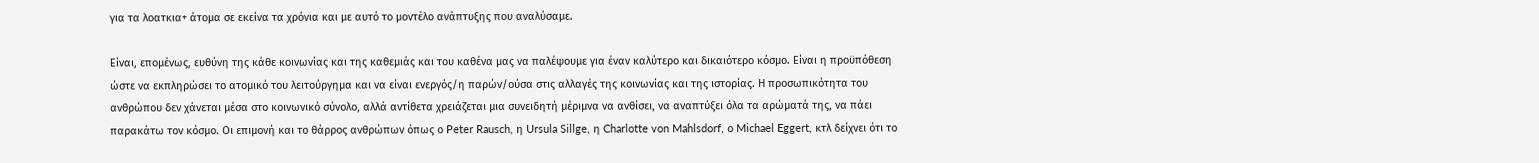για τα λοατκια+ άτομα σε εκείνα τα χρόνια και με αυτό το μοντέλο ανάπτυξης που αναλύσαμε.

Είναι, επομένως, ευθύνη της κάθε κοινωνίας και της καθεμιάς και του καθένα μας να παλέψουμε για έναν καλύτερο και δικαιότερο κόσμο. Είναι η προϋπόθεση ώστε να εκπληρώσει το ατομικό του λειτούργημα και να είναι ενεργός/η παρών/ούσα στις αλλαγές της κοινωνίας και της ιστορίας. Η προσωπικότητα του ανθρώπου δεν χάνεται μέσα στο κοινωνικό σύνολο, αλλά αντίθετα χρειάζεται μια συνειδητή μέριμνα να ανθίσει, να αναπτύξει όλα τα αρώματά της, να πάει παρακάτω τον κόσμο. Οι επιμονή και το θάρρος ανθρώπων όπως ο Peter Rausch, η Ursula Sillge, η Charlotte von Mahlsdorf, ο Michael Eggert, κτλ δείχνει ότι το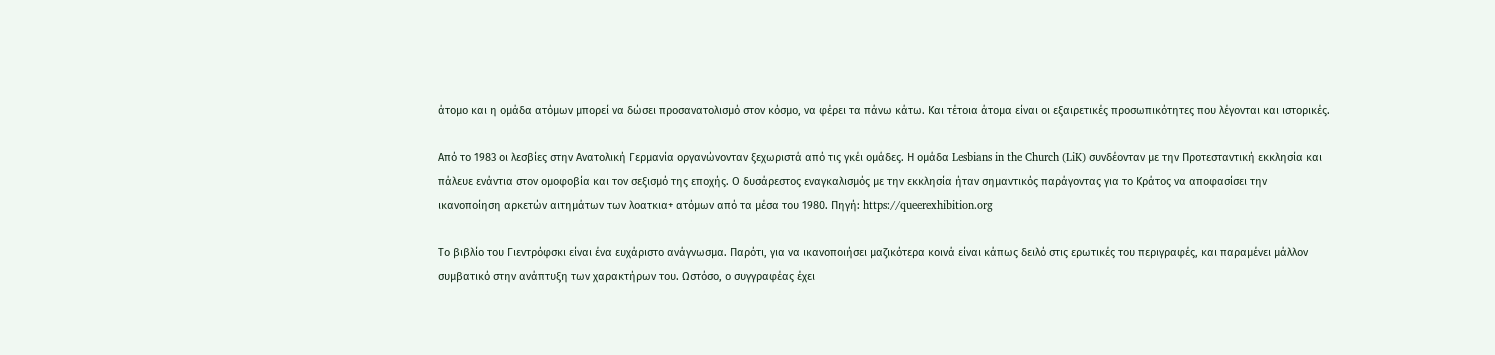άτομο και η ομάδα ατόμων μπορεί να δώσει προσανατολισμό στον κόσμο, να φέρει τα πάνω κάτω. Και τέτοια άτομα είναι οι εξαιρετικές προσωπικότητες που λέγονται και ιστορικές.

Από το 1983 οι λεσβίες στην Ανατολική Γερμανία οργανώνονταν ξεχωριστά από τις γκέι ομάδες. Η ομάδα Lesbians in the Church (LiK) συνδέονταν με την Προτεσταντική εκκλησία και πάλευε ενάντια στον ομοφοβία και τον σεξισμό της εποχής. Ο δυσάρεστος εναγκαλισμός με την εκκλησία ήταν σημαντικός παράγοντας για το Κράτος να αποφασίσει την ικανοποίηση αρκετών αιτημάτων των λοατκια+ ατόμων από τα μέσα του 1980. Πηγή: https://queerexhibition.org

Το βιβλίο του Γιεντρόφσκι είναι ένα ευχάριστο ανάγνωσμα. Παρότι, για να ικανοποιήσει μαζικότερα κοινά είναι κάπως δειλό στις ερωτικές του περιγραφές, και παραμένει μάλλον συμβατικό στην ανάπτυξη των χαρακτήρων του. Ωστόσο, ο συγγραφέας έχει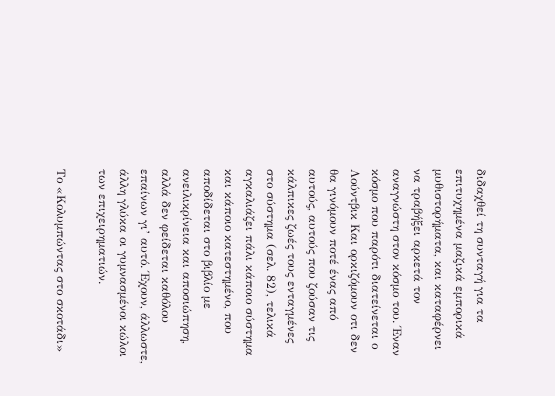διδαχθεί τη συνταγή για τα επιτυχημένα μαζικά εμπορικά μυθιστορήματα, και καταφέρνει να τραβήξει αρκετά τον αναγνώστη στον κόσμο του. Έναν κόσμο που παρότι διατείνεται ο Λούντβικ Και ορκιζόμουν οτι δεν θα γινόμουν ποτέ ένας από αυτούς, αυτούς που ζούσαν τις κάλπικες ζωές τους ενταγμένες στο σύστημα (σελ. 82), τελικά αγκαλιάζει πάλι κάποιο σύστημα και κάποιο κατεστημένο, που αποδίδεται στο βιβλίο με ανειλικρίνεια και αποσιώπηση, αλλά δεν φείδεται καθόλου επαίνων γι’ αυτό. Έχουν, άλλωστε, άλλη γλύκα οι γυμνασμένοι κώλοι των επιχειρηματιών.

Το «Κολυμπώντας στο σκοτάδι»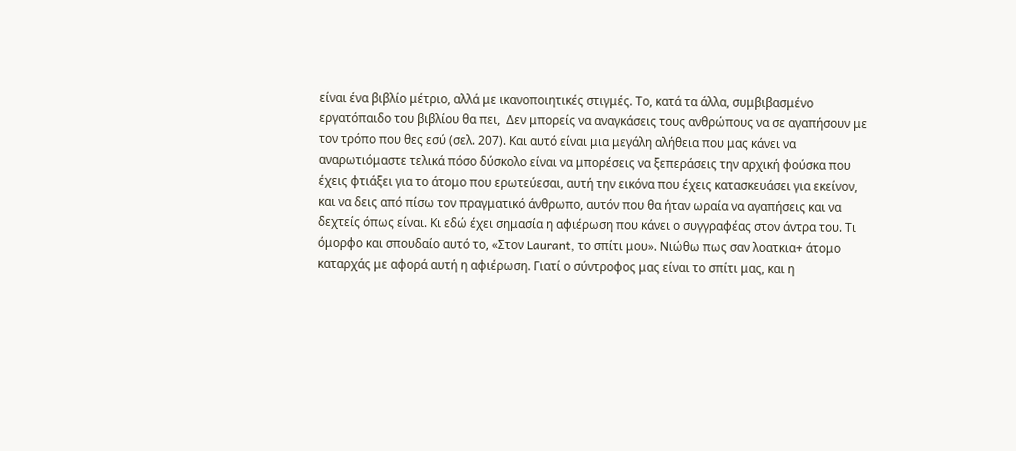είναι ένα βιβλίο μέτριο, αλλά με ικανοποιητικές στιγμές. Το, κατά τα άλλα, συμβιβασμένο εργατόπαιδο του βιβλίου θα πει,  Δεν μπορείς να αναγκάσεις τους ανθρώπους να σε αγαπήσουν με τον τρόπο που θες εσύ (σελ. 207). Και αυτό είναι μια μεγάλη αλήθεια που μας κάνει να αναρωτιόμαστε τελικά πόσο δύσκολο είναι να μπορέσεις να ξεπεράσεις την αρχική φούσκα που έχεις φτιάξει για το άτομο που ερωτεύεσαι, αυτή την εικόνα που έχεις κατασκευάσει για εκείνον, και να δεις από πίσω τον πραγματικό άνθρωπο, αυτόν που θα ήταν ωραία να αγαπήσεις και να δεχτείς όπως είναι. Κι εδώ έχει σημασία η αφιέρωση που κάνει ο συγγραφέας στον άντρα του. Τι όμορφο και σπουδαίο αυτό το, «Στον Laurant, το σπίτι μου». Νιώθω πως σαν λοατκια+ άτομο καταρχάς με αφορά αυτή η αφιέρωση. Γιατί ο σύντροφος μας είναι το σπίτι μας, και η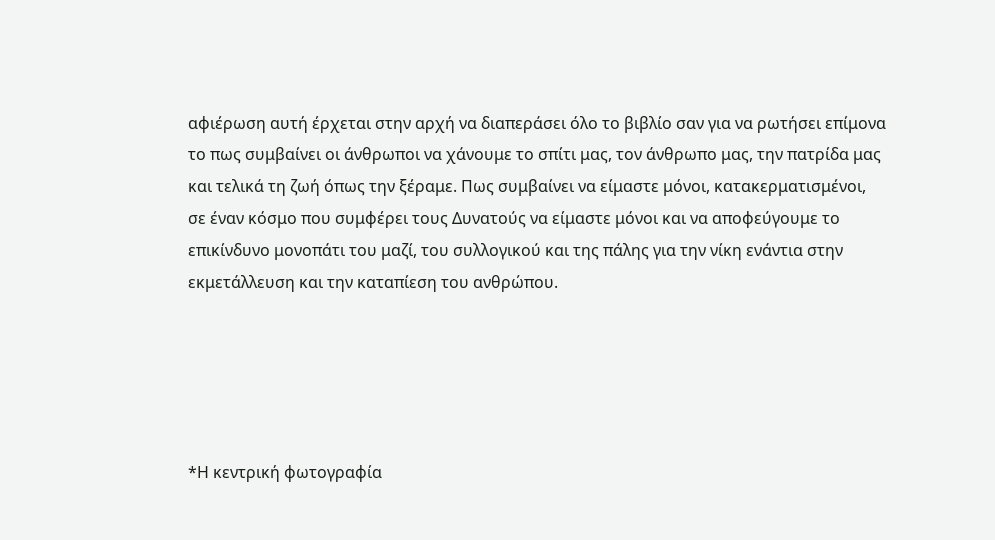αφιέρωση αυτή έρχεται στην αρχή να διαπεράσει όλο το βιβλίο σαν για να ρωτήσει επίμονα το πως συμβαίνει οι άνθρωποι να χάνουμε το σπίτι μας, τον άνθρωπο μας, την πατρίδα μας και τελικά τη ζωή όπως την ξέραμε. Πως συμβαίνει να είμαστε μόνοι, κατακερματισμένοι, σε έναν κόσμο που συμφέρει τους Δυνατούς να είμαστε μόνοι και να αποφεύγουμε το επικίνδυνο μονοπάτι του μαζί, του συλλογικού και της πάλης για την νίκη ενάντια στην εκμετάλλευση και την καταπίεση του ανθρώπου.





*Η κεντρική φωτογραφία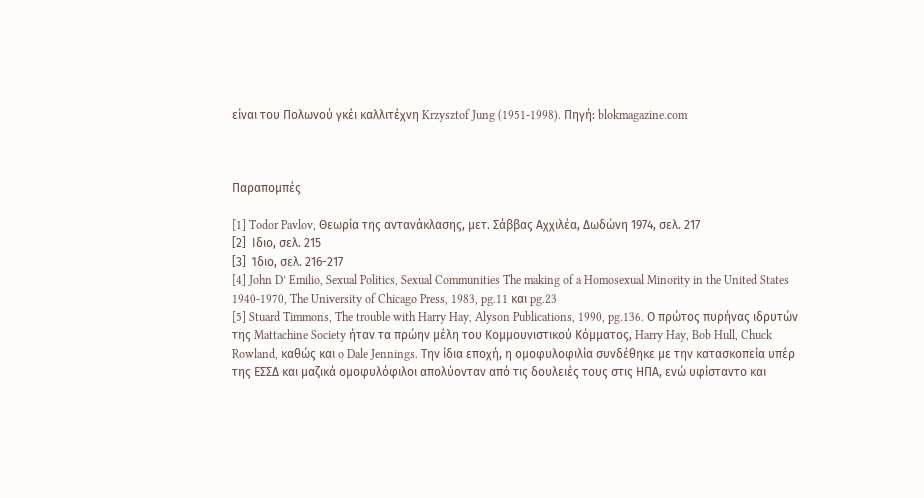είναι του Πολωνού γκέι καλλιτέχνη Krzysztof Jung (1951-1998). Πηγή: blokmagazine.com



Παραπομπές

[1] Todor Pavlov, Θεωρία της αντανάκλασης, μετ. Σάββας Αχχιλέα, Δωδώνη 1974, σελ. 217
[2]  Ιδιο, σελ. 215
[3]  Ίδιο, σελ. 216-217
[4] John D’ Emilio, Sexual Politics, Sexual Communities The making of a Homosexual Minority in the United States 1940-1970, The University of Chicago Press, 1983, pg.11 και pg.23
[5] Stuard Timmons, The trouble with Harry Hay, Alyson Publications, 1990, pg.136. Ο πρώτος πυρήνας ιδρυτών της Mattachine Society ήταν τα πρώην μέλη του Κομμουνιστικού Κόμματος, Harry Hay, Bob Hull, Chuck Rowland, καθώς και o Dale Jennings. Την ίδια εποχή, η ομοφυλοφιλία συνδέθηκε με την κατασκοπεία υπέρ της ΕΣΣΔ και μαζικά ομοφυλόφιλοι απολύονταν από τις δουλειές τους στις ΗΠΑ, ενώ υφίσταντο και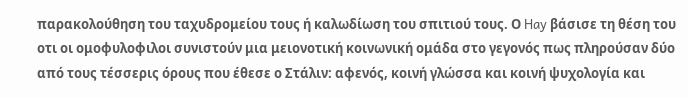παρακολούθηση του ταχυδρομείου τους ή καλωδίωση του σπιτιού τους. Ο Hay βάσισε τη θέση του οτι οι ομοφυλοφιλοι συνιστούν μια μειονοτική κοινωνική ομάδα στο γεγονός πως πληρούσαν δύο από τους τέσσερις όρους που έθεσε ο Στάλιν: αφενός, κοινή γλώσσα και κοινή ψυχολογία και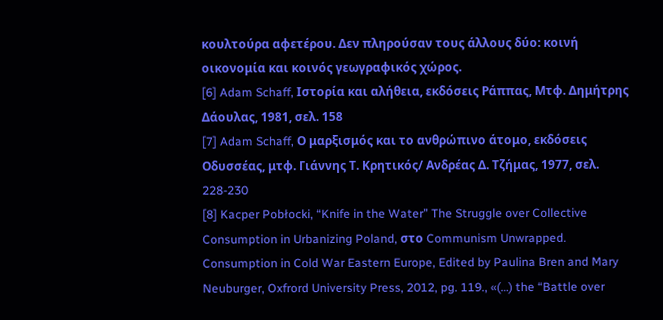κουλτούρα αφετέρου. Δεν πληρούσαν τους άλλους δύο: κοινή οικονομία και κοινός γεωγραφικός χώρος.
[6] Adam Schaff, Ιστορία και αλήθεια, εκδόσεις Ράππας, Μτφ. Δημήτρης Δάουλας, 1981, σελ. 158
[7] Adam Schaff, Ο μαρξισμός και το ανθρώπινο άτομο, εκδόσεις Οδυσσέας, μτφ. Γιάννης Τ. Κρητικός/ Ανδρέας Δ. Τζήμας, 1977, σελ. 228-230
[8] Kacper Pobłocki, “Knife in the Water” The Struggle over Collective Consumption in Urbanizing Poland, στο Communism Unwrapped. Consumption in Cold War Eastern Europe, Edited by Paulina Bren and Mary Neuburger, Oxfrord University Press, 2012, pg. 119., «(…) the “Battle over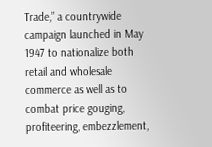Trade,” a countrywide campaign launched in May 1947 to nationalize both retail and wholesale commerce as well as to combat price gouging, profiteering, embezzlement,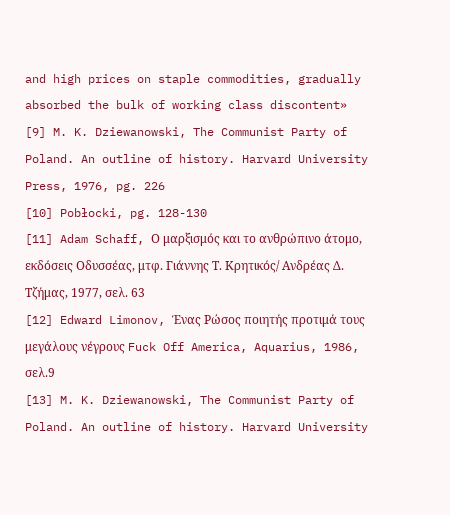and high prices on staple commodities, gradually absorbed the bulk of working class discontent»
[9] M. K. Dziewanowski, The Communist Party of Poland. An outline of history. Harvard University Press, 1976, pg. 226
[10] Pobłocki, pg. 128-130
[11] Adam Schaff, Ο μαρξισμός και το ανθρώπινο άτομο, εκδόσεις Οδυσσέας, μτφ. Γιάννης Τ. Κρητικός/ Ανδρέας Δ. Τζήμας, 1977, σελ. 63
[12] Edward Limonov, Ένας Ρώσος ποιητής προτιμά τους μεγάλους νέγρους Fuck Off America, Aquarius, 1986, σελ.9
[13] M. K. Dziewanowski, The Communist Party of Poland. An outline of history. Harvard University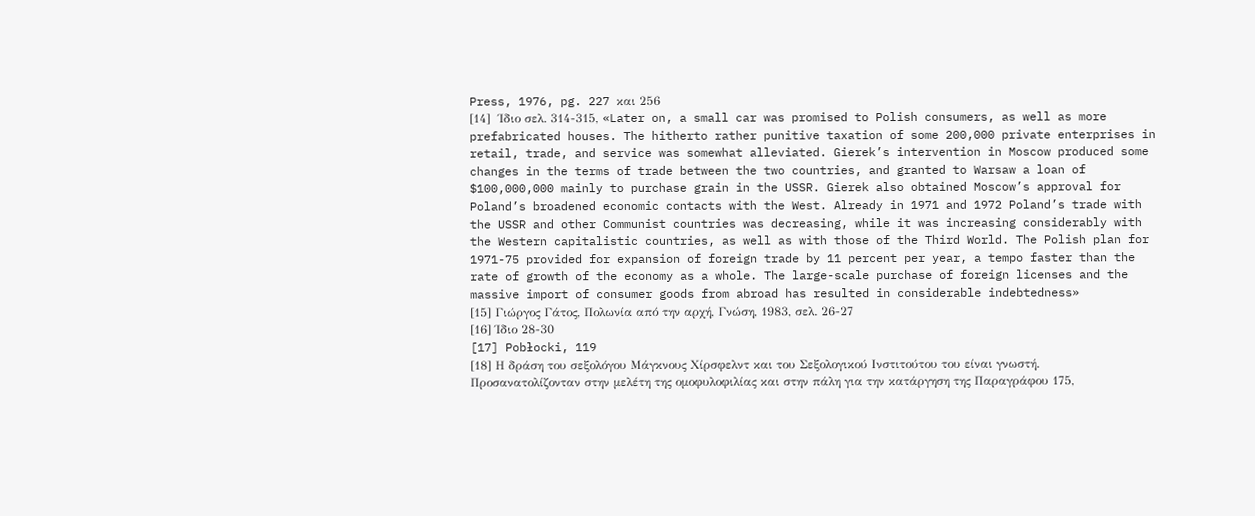Press, 1976, pg. 227 και 256
[14]  Ίδιο σελ. 314-315, «Later on, a small car was promised to Polish consumers, as well as more prefabricated houses. The hitherto rather punitive taxation of some 200,000 private enterprises in retail, trade, and service was somewhat alleviated. Gierek’s intervention in Moscow produced some changes in the terms of trade between the two countries, and granted to Warsaw a loan of $100,000,000 mainly to purchase grain in the USSR. Gierek also obtained Moscow’s approval for Poland’s broadened economic contacts with the West. Already in 1971 and 1972 Poland’s trade with the USSR and other Communist countries was decreasing, while it was increasing considerably with the Western capitalistic countries, as well as with those of the Third World. The Polish plan for 1971-75 provided for expansion of foreign trade by 11 percent per year, a tempo faster than the rate of growth of the economy as a whole. The large-scale purchase of foreign licenses and the massive import of consumer goods from abroad has resulted in considerable indebtedness»
[15] Γιώργος Γάτος, Πολωνία από την αρχή, Γνώση, 1983, σελ. 26-27
[16] Ίδιο 28-30
[17] Pobłocki, 119
[18] Η δράση του σεξολόγου Μάγκνους Χίρσφελντ και του Σεξολογικού Ινστιτούτου του είναι γνωστή. Προσανατολίζονταν στην μελέτη της ομοφυλοφιλίας και στην πάλη για την κατάργηση της Παραγράφου 175,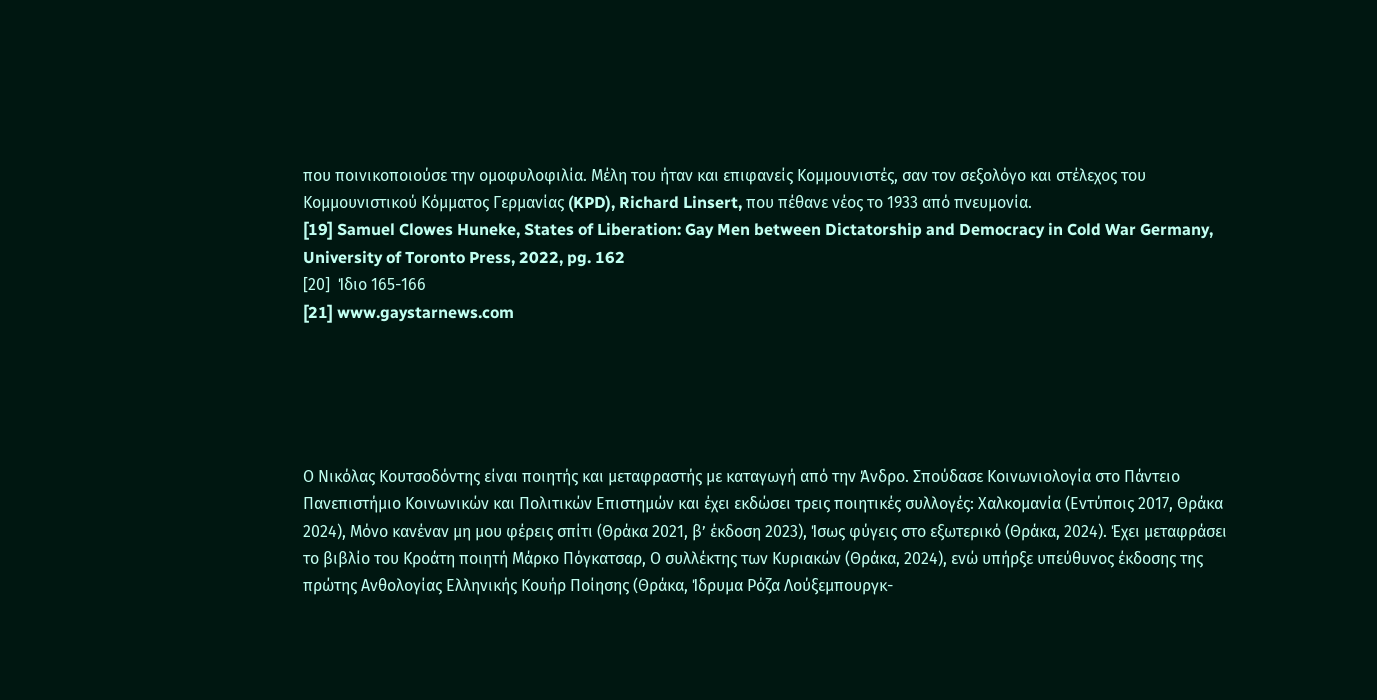που ποινικοποιούσε την ομοφυλοφιλία. Μέλη του ήταν και επιφανείς Κομμουνιστές, σαν τον σεξολόγο και στέλεχος του Κομμουνιστικού Κόμματος Γερμανίας (KPD), Richard Linsert, που πέθανε νέος το 1933 από πνευμονία.
[19] Samuel Clowes Huneke, States of Liberation: Gay Men between Dictatorship and Democracy in Cold War Germany, University of Toronto Press, 2022, pg. 162
[20]  Ίδιο 165-166
[21] www.gaystarnews.com





Ο Νικόλας Κουτσοδόντης είναι ποιητής και μεταφραστής με καταγωγή από την Άνδρο. Σπούδασε Κοινωνιολογία στο Πάντειο Πανεπιστήμιο Κοινωνικών και Πολιτικών Επιστημών και έχει εκδώσει τρεις ποιητικές συλλογές: Χαλκομανία (Εντύποις 2017, Θράκα 2024), Μόνο κανέναν μη μου φέρεις σπίτι (Θράκα 2021, β’ έκδοση 2023), Ίσως φύγεις στο εξωτερικό (Θράκα, 2024). Έχει μεταφράσει το βιβλίο του Κροάτη ποιητή Μάρκο Πόγκατσαρ, Ο συλλέκτης των Κυριακών (Θράκα, 2024), ενώ υπήρξε υπεύθυνος έκδοσης της πρώτης Ανθολογίας Ελληνικής Κουήρ Ποίησης (Θράκα, Ίδρυμα Ρόζα Λούξεμπουργκ-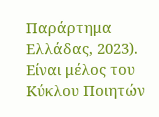Παράρτημα Ελλάδας, 2023). Είναι μέλος του Κύκλου Ποιητών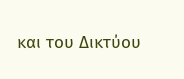και του Δικτύου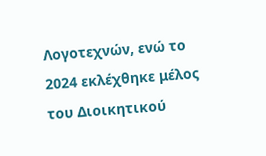Λογοτεχνών, ενώ τo 2024 εκλέχθηκε μέλος του Διοικητικού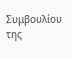Συμβουλίου της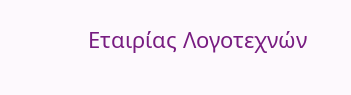Εταιρίας Λογοτεχνών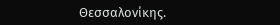Θεσσαλονίκης.